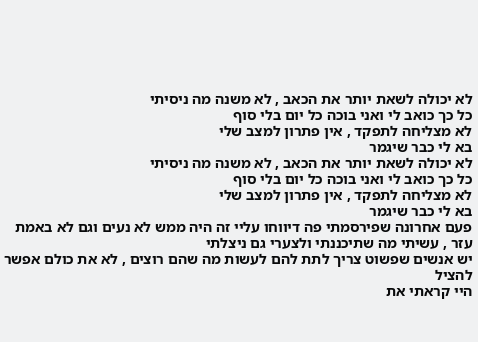לא יכולה לשאת יותר את הכאב , לא משנה מה ניסיתי
כל כך כואב לי ואני בוכה כל יום בלי סוף
לא מצליחה לתפקד , אין פתרון למצב שלי
בא לי כבר שיגמר
לא יכולה לשאת יותר את הכאב , לא משנה מה ניסיתי
כל כך כואב לי ואני בוכה כל יום בלי סוף
לא מצליחה לתפקד , אין פתרון למצב שלי
בא לי כבר שיגמר
פעם אחרונה שפירסמתי פה דיווחו עליי זה היה ממש לא נעים וגם לא באמת עזר , עשיתי מה שתיכננתי ולצערי גם ניצלתי
יש אנשים שפשוט צריך לתת להם לעשות מה שהם רוצים , לא את כולם אפשר להציל
היי קראתי את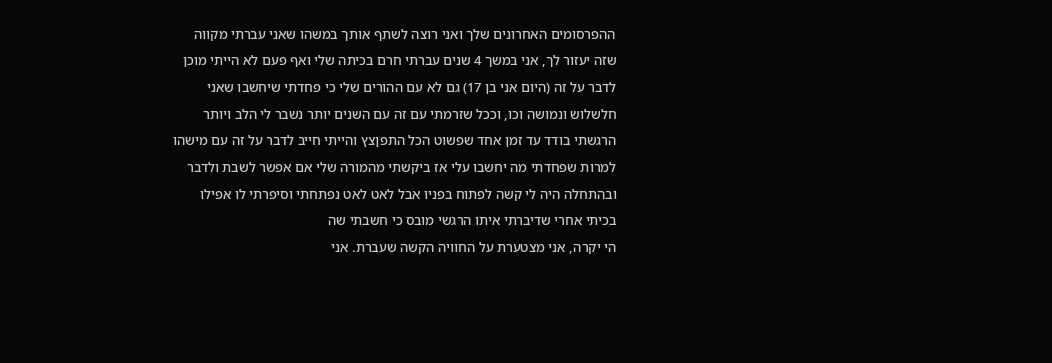ההפרסומים האחרונים שלך ואני רוצה לשתף אותך במשהו שאני עברתי מקווה שזה יעזור לך, אני במשך 4 שנים עברתי חרם בכיתה שלי ואף פעם לא הייתי מוכן לדבר על זה (היום אני בן 17) גם לא עם ההורים שלי כי פחדתי שיחשבו שאני חלשלוש ונמושה וכו, וככל שזרמתי עם זה עם השנים יותר נשבר לי הלב ויותר הרגשתי בודד עד זמן אחד שפשוט הכל התפןצץ והייתי חייב לדבר על זה עם מישהו למרות שפחדתי מה יחשבו עלי אז ביקשתי מהמורה שלי אם אפשר לשבת ולדבר ובהתחלה היה לי קשה לפתוח בפניו אבל לאט לאט נפתחתי וסיפרתי לו אפילו בכיתי אחרי שדיברתי איתו הרגשי מובס כי חשבתי שה
הי יקרה, אני מצטערת על החוויה הקשה שעברת. אני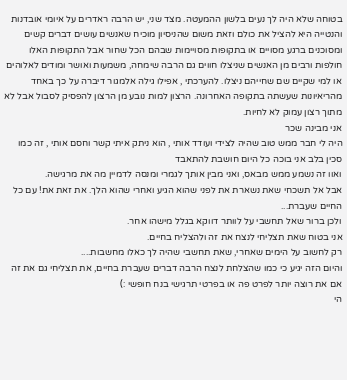בטוחה שלא היה לך נעים בלשון ההמעטה. מצד שני, יש הרבה ראדרים על איומי אובדנות והנטייה היא להציל את כולם וזאת משום שהניסיון מוכיח שאנשים עושים דברים קשים ומסוכנים ברגע מסויים או בתקופות מסויימות שבהם הכל שחור אבל התקופות האלו חולפות ורבים מן האנשים שניצלו חווים גם הרבה שימחה, משמעות ואושר ומודים לאלוהים או למי שקיים שם שחייהם ניצלו. להערכתי , אפילו גילה אלמגור דיברה על כך באחד מהריאיונות שעשתה בתקופה האחרונה. הרצון למות נובע מן הרצון להפסיק לסבול אבל לא מתוך רצון עמוק לא לחיות.
אני מבינה שכר
היה לי חבר ממש טוב שהיה לצידי ועודד אותי , הוא ניתק איתי קשר וחסם אותי , זה כמו סכין בלב אני בוכה כל היום חושבת להתאבד
ואוו זה נשמע ממש מבאס, ואני מבין אותך לגמרי ומנסה לדמיין מה את מרגישה.
אבל אל תשכחי שאת נשארת את לפני שהוא הגיע ואחרי שהוא הלך. את זאת את! עם כל החיים שעברת...
ולכן ברור שאל תחשבי על לוותר דווקא בגלל מישהו אחר.
אני בטוח שאת תצליחי לנצח את זה ולהצליח בחיים.
רק לחשוב על הימים שאחרי, שאת תחשבי שהיה לך כאלו מחשבות....
והיום הזה יגיע כי כמו שהצלחת לנצח הרבה דברים שעברת בחיים, את תצליחי גם את זה
אם את רוצה יותר לפרט פה או בפרטי תרגישי בנח חופשי :)
הי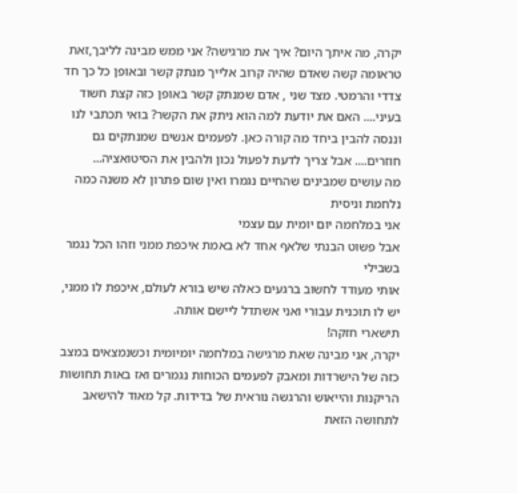יקרה, מה איתך היום? איך את מרגישה? אני ממש מבינה לליבך,זאת טראומה קשה שאדם שהיה קרוב אלייך מנתק קשר ובאופן כל כך חד צדדי והרמטי. מצד שני , אדם שמנתק קשר באופן כזה קצת חשוד בעיני.... האם את יודעת למה הוא ניתק את הקשר? בואי תכתבי לנו וננסה להבין ביחד מה קורה כאן. לפעמים אנשים שמנתקים גם חוזרים.... אבל צריך לדעת לפעול נכון ולהבין את הסיטואציה...
מה עושים שמבינים שהחיים נגמרו ואין שום פתרון לא משנה כמה נלחמת וניסית
אני במלחמה יום יומית עם עצמי
אבל פשוט הבנתי שלאף אחד לא באמת איכפת ממני וזהו הכל נגמר בשבילי
אותי מעודד לחשוב ברגעים כאלה שיש בורא לעולם, איכפת לו ממני, יש לו תוכנית עבורי ואני אשתדל ליישם אותה.
תישארי חזקה!
יקרה, אני מבינה שאת מרגישה במלחמה יומיומית וכשנמצאים במצב כזה של הישרדות ומאבק לפעמים הכוחות נגמרים ואז באות תחושות הריקנות והייאוש והרגשה נוראית של בדידות. קל מאוד להישאב לתחושה הזאת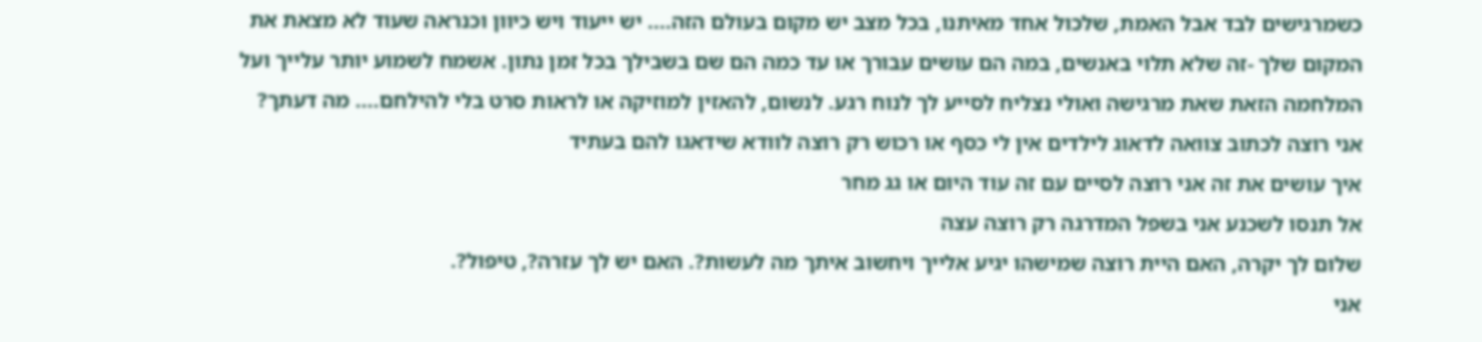כשמרגישים לבד אבל האמת, שלכול אחד מאיתנו, בכל מצב יש מקום בעולם הזה.... יש ייעוד ויש כיוון וכנראה שעוד לא מצאת את המקום שלך -זה שלא תלוי באנשים, במה הם עושים עבורך או עד כמה הם שם בשבילך בכל זמן נתון. אשמח לשמוע יותר עלייך ועל המלחמה הזאת שאת מרגישה ואולי נצליח לסייע לך לנוח רגע. לנשום, להאזין למוזיקה או לראות סרט בלי להילחם.... מה דעתך?
אני רוצה לכתוב צוואה לדאוג לילדים אין לי כסף או רכוש רק רוצה לוודא שידאגו להם בעתיד
איך עושים את זה אני רוצה לסיים עם זה עוד היום או גג מחר
אל תנסו לשכנע אני בשפל המדרגה רק רוצה עצה
שלום לך יקרה, האם היית רוצה שמישהו יגיע אלייך ויחשוב איתך מה לעשות?. האם יש לך עזרה?, טיפול?.
אני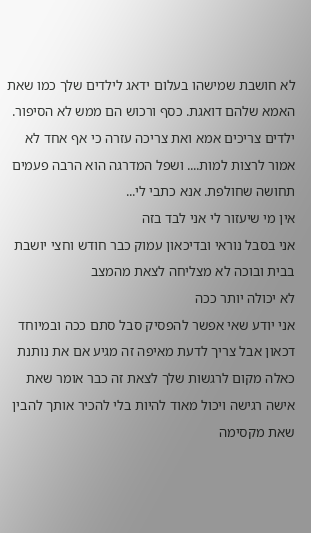לא חושבת שמישהו בעלום ידאג לילדים שלך כמו שאת האמא שלהם דואגת. כסף ורכוש הם ממש לא הסיפור. ילדים צריכים אמא ואת צריכה עזרה כי אף אחד לא אמור לרצות למות.... ושפל המדרגה הוא הרבה פעמים תחושה שחולפת. אנא כתבי לי...
אין מי שיעזור לי אני לבד בזה
אני בסבל נוראי ובדיכאון עמוק כבר חודש וחצי יושבת בבית ובוכה לא מצליחה לצאת מהמצב
לא יכולה יותר ככה
אני יודע שאי אפשר להפסיק סבל סתם ככה ובמיוחד דכאון אבל צריך לדעת מאיפה זה מגיע אם את נותנת כאלה מקום לרגשות שלך לצאת זה כבר אומר שאת אישה רגישה ויכול מאוד להיות בלי להכיר אותך להבין שאת מקסימה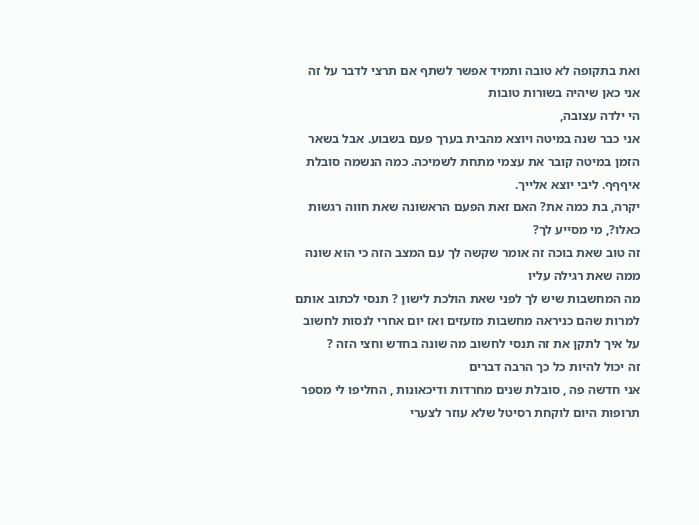ואת בתקופה לא טובה ותמיד אפשר לשתף אם תרצי לדבר על זה אני כאן שיהיה בשורות טובות
הי ילדה עצובה,
אני כבר שנה במיטה ויוצא מהבית בערך פעם בשבוע. אבל בשאר הזמן במיטה קובר את עצמי מתחת לשמיכה. כמה הנשמה סובלת איףףף. ליבי יוצא אלייך.
יקרה, בת כמה את? האם זאת הפעם הראשונה שאת חווה רגשות כאלו?, מי מסייע לך?
זה טוב שאת בוכה זה אומר שקשה לך עם המצב הזה כי הוא שונה ממה שאת רגילה עליו
מה המחשבות שיש לך לפני שאת הולכת לישון ? תנסי לכתוב אותם למרות שהם כניראה מחשבות מזעזים ואז יום אחרי לנסות לחשוב על איך לתקן את זה תנסי לחשוב מה שונה בחדש וחצי הזה ?
זה יכול להיות כל כך הרבה דברים
אני חדשה פה , סובלת שנים מחרדות ודיכאונות , החליפו לי מספר תרופות היום לוקחת רסיטל שלא עוזר לצערי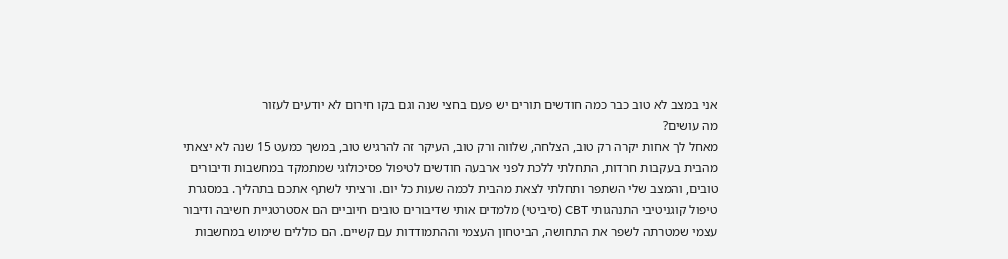אני במצב לא טוב כבר כמה חודשים תורים יש פעם בחצי שנה וגם בקו חירום לא יודעים לעזור
מה עושים?
מאחל לך אחות יקרה רק טוב, הצלחה, שלווה ורק טוב, העיקר זה להרגיש טוב, במשך כמעט 15 שנה לא יצאתי מהבית בעקבות חרדות, התחלתי ללכת לפני ארבעה חודשים לטיפול פסיכולוגי שמתמקד במחשבות ודיבורים טובים, והמצב שלי השתפר ותחלתי לצאת מהבית לכמה שעות כל יום. ורציתי לשתף אתכם בתהליך. במסגרת טיפול קוגניטיבי התנהגותי CBT (סיביטי) מלמדים אותי שדיבורים טובים חיוביים הם אסטרטגיית חשיבה ודיבור עצמי שמטרתה לשפר את התחושה, הביטחון העצמי וההתמודדות עם קשיים. הם כוללים שימוש במחשבות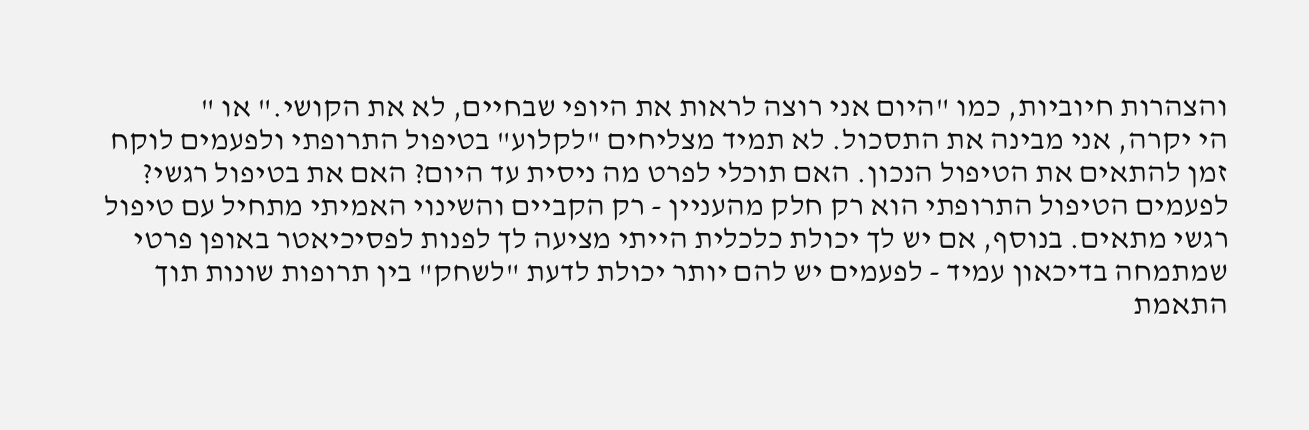והצהרות חיוביות, כמו "היום אני רוצה לראות את היופי שבחיים, לא את הקושי." או "
הי יקרה, אני מבינה את התסכול. לא תמיד מצליחים "לקלוע" בטיפול התרופתי ולפעמים לוקח זמן להתאים את הטיפול הנכון. האם תוכלי לפרט מה ניסית עד היום? האם את בטיפול רגשי? לפעמים הטיפול התרופתי הוא רק חלק מהעניין - רק הקביים והשינוי האמיתי מתחיל עם טיפול רגשי מתאים. בנוסף, אם יש לך יכולת כלכלית הייתי מציעה לך לפנות לפסיכיאטר באופן פרטי שמתמחה בדיכאון עמיד - לפעמים יש להם יותר יכולת לדעת "לשחק" בין תרופות שונות תוך התאמת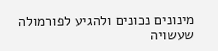מינונים נכונים ולהגיע לפורמולה שעשויה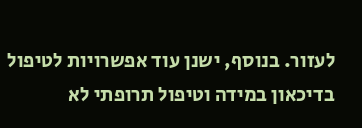לעזור. בנוסף, ישנן עוד אפשרויות לטיפול בדיכאון במידה וטיפול תרופתי לא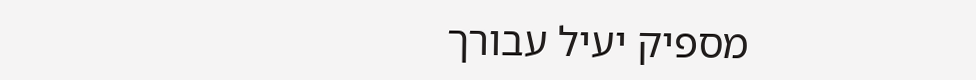מספיק יעיל עבורך